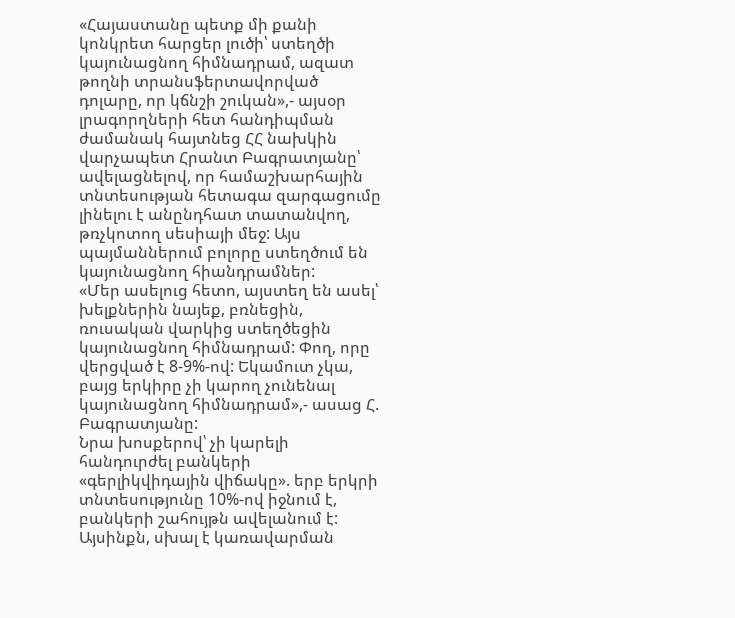«Հայաստանը պետք մի քանի կոնկրետ հարցեր լուծի՝ ստեղծի կայունացնող հիմնադրամ, ազատ թողնի տրանսֆերտավորված դոլարը, որ կճնշի շուկան»,- այսօր լրագորղների հետ հանդիպման ժամանակ հայտնեց ՀՀ նախկին վարչապետ Հրանտ Բագրատյանը՝ ավելացնելով, որ համաշխարհային տնտեսության հետագա զարգացումը լինելու է անընդհատ տատանվող, թռչկոտող սեսիայի մեջ: Այս պայմաններում բոլորը ստեղծում են կայունացնող հիանդրամներ:
«Մեր ասելուց հետո, այստեղ են ասել՝ խելքներին նայեք, բռնեցին, ռուսական վարկից ստեղծեցին կայունացնող հիմնադրամ: Փող, որը վերցված է 8-9%-ով: Եկամուտ չկա, բայց երկիրը չի կարող չունենալ կայունացնող հիմնադրամ»,- ասաց Հ. Բագրատյանը:
Նրա խոսքերով՝ չի կարելի հանդուրժել բանկերի «գերլիկվիդային վիճակը». երբ երկրի տնտեսությունը 10%-ով իջնում է, բանկերի շահույթն ավելանում է: Այսինքն, սխալ է կառավարման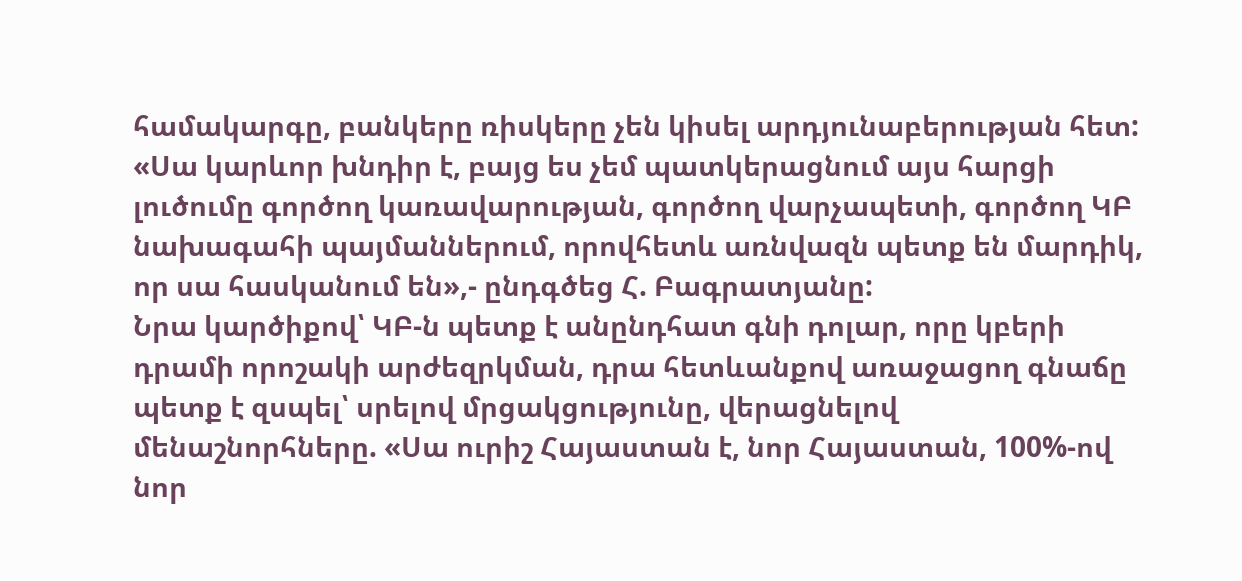համակարգը, բանկերը ռիսկերը չեն կիսել արդյունաբերության հետ:
«Սա կարևոր խնդիր է, բայց ես չեմ պատկերացնում այս հարցի լուծումը գործող կառավարության, գործող վարչապետի, գործող ԿԲ նախագահի պայմաններում, որովհետև առնվազն պետք են մարդիկ, որ սա հասկանում են»,- ընդգծեց Հ. Բագրատյանը:
Նրա կարծիքով՝ ԿԲ-ն պետք է անընդհատ գնի դոլար, որը կբերի դրամի որոշակի արժեզրկման, դրա հետևանքով առաջացող գնաճը պետք է զսպել՝ սրելով մրցակցությունը, վերացնելով մենաշնորհները. «Սա ուրիշ Հայաստան է, նոր Հայաստան, 100%-ով նոր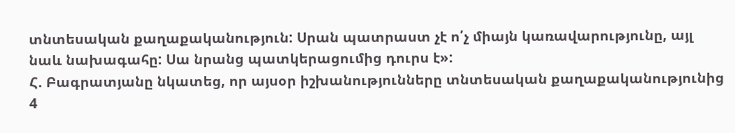տնտեսական քաղաքականություն: Սրան պատրաստ չէ ո՛չ միայն կառավարությունը, այլ նաև նախագահը: Սա նրանց պատկերացումից դուրս է»:
Հ. Բագրատյանը նկատեց, որ այսօր իշխանությունները տնտեսական քաղաքականությունից 4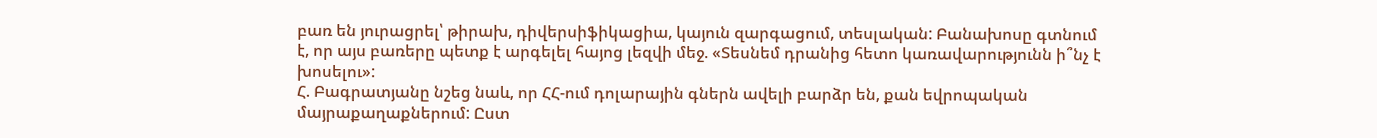բառ են յուրացրել՝ թիրախ, դիվերսիֆիկացիա, կայուն զարգացում, տեսլական: Բանախոսը գտնում է, որ այս բառերը պետք է արգելել հայոց լեզվի մեջ. «Տեսնեմ դրանից հետո կառավարությունն ի՞նչ է խոսելու»:
Հ. Բագրատյանը նշեց նաև, որ ՀՀ-ում դոլարային գներն ավելի բարձր են, քան եվրոպական մայրաքաղաքներում: Ըստ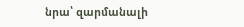նրա՝ զարմանալի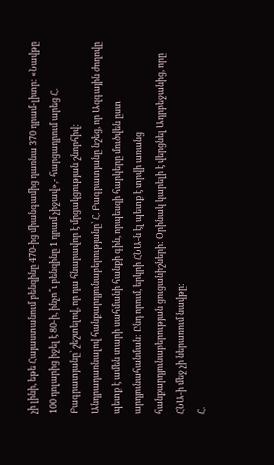չի լինի, եթե Հայաստանում բենզինը 470-ից միանգամից դառնա 370 դրամ-լիտր: «Նավթը 100 դոլարից իջել է 80-ի, ինչո՞ւ բենզինը 1 դրամ չիջավ»,- հարցադրում արեց Հ. Բագրատյանը՝ շեշտելով, որ դա հնարավոր է մրցակցության շնորհիվ:
Անդրադառնալով հանքարդյունաբերությանը՝ Հ. Բագրատյանը նշեց, որ Ազգային ժողովը պետք է ամեն տարի սահմանի հանքի գին, որպեսզի հարկերը մուծվեն ըստ արդյունահանման: Ընդ որում, երկրի ՀՆԱ-ն էլ պետք է տրվի առանց հանքարդյունաբերության ցուցանիշների: Օրինակ կարելի է վերցնել Ադրբեջանից, որը ՀՆԱ-ի մեջ չի ներառում նավթը:
Հ.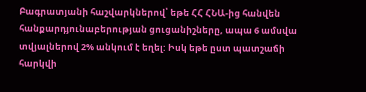Բագրատյանի հաշվարկներով՝ եթե ՀՀ ՀՆԱ-ից հանվեն հանքարդյունաբերության ցուցանիշները, ապա 6 ամսվա տվյալներով 2% անկում է եղել: Իսկ եթե ըստ պատշաճի հարկվի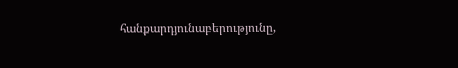հանքարդյունաբերությունը,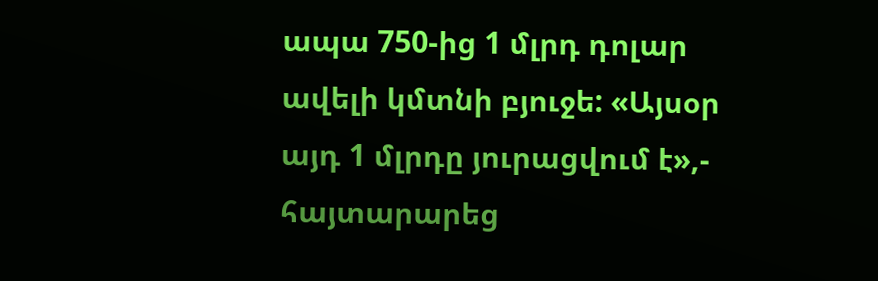ապա 750-ից 1 մլրդ դոլար ավելի կմտնի բյուջե: «Այսօր այդ 1 մլրդը յուրացվում է»,- հայտարարեց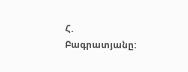Հ. Բագրատյանը: